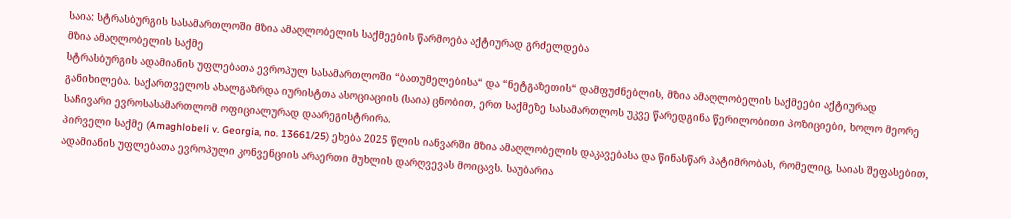საია: სტრასბურგის სასამართლოში მზია ამაღლობელის საქმეების წარმოება აქტიურად გრძელდება
მზია ამაღლობელის საქმე
სტრასბურგის ადამიანის უფლებათა ევროპულ სასამართლოში “ბათუმელებისა“ და “ნეტგაზეთის“ დამფუძნებლის, მზია ამაღლობელის საქმეები აქტიურად განიხილება. საქართველოს ახალგაზრდა იურისტთა ასოციაციის (საია) ცნობით, ერთ საქმეზე სასამართლოს უკვე წარედგინა წერილობითი პოზიციები, ხოლო მეორე საჩივარი ევროსასამართლომ ოფიციალურად დაარეგისტრირა.
პირველი საქმე (Amaghlobeli v. Georgia, no. 13661/25) ეხება 2025 წლის იანვარში მზია ამაღლობელის დაკავებასა და წინასწარ პატიმრობას, რომელიც, საიას შეფასებით, ადამიანის უფლებათა ევროპული კონვენციის არაერთი მუხლის დარღვევას მოიცავს. საუბარია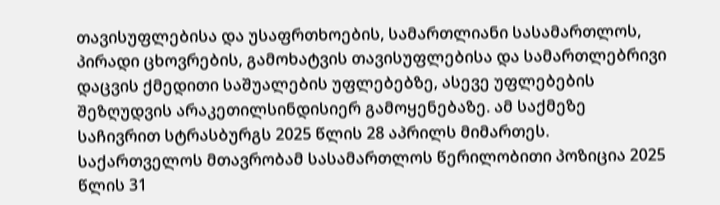თავისუფლებისა და უსაფრთხოების, სამართლიანი სასამართლოს, პირადი ცხოვრების, გამოხატვის თავისუფლებისა და სამართლებრივი დაცვის ქმედითი საშუალების უფლებებზე, ასევე უფლებების შეზღუდვის არაკეთილსინდისიერ გამოყენებაზე. ამ საქმეზე საჩივრით სტრასბურგს 2025 წლის 28 აპრილს მიმართეს.
საქართველოს მთავრობამ სასამართლოს წერილობითი პოზიცია 2025 წლის 31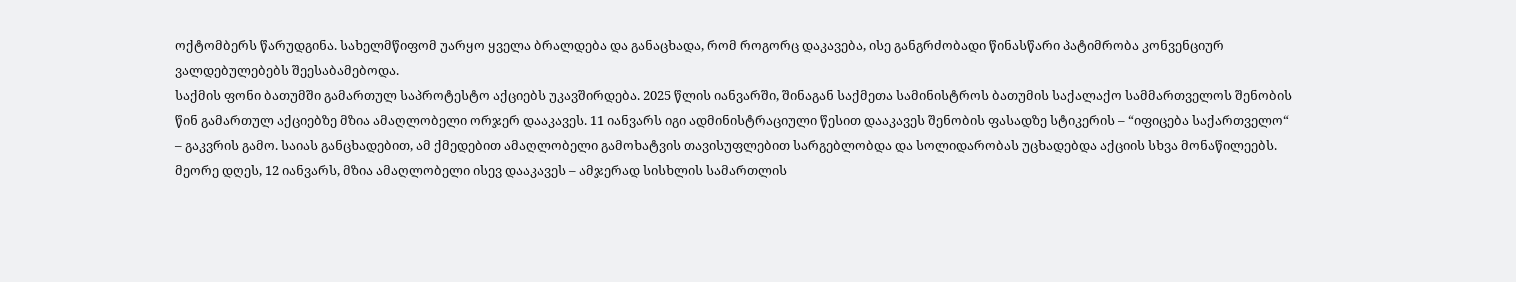ოქტომბერს წარუდგინა. სახელმწიფომ უარყო ყველა ბრალდება და განაცხადა, რომ როგორც დაკავება, ისე განგრძობადი წინასწარი პატიმრობა კონვენციურ ვალდებულებებს შეესაბამებოდა.
საქმის ფონი ბათუმში გამართულ საპროტესტო აქციებს უკავშირდება. 2025 წლის იანვარში, შინაგან საქმეთა სამინისტროს ბათუმის საქალაქო სამმართველოს შენობის წინ გამართულ აქციებზე მზია ამაღლობელი ორჯერ დააკავეს. 11 იანვარს იგი ადმინისტრაციული წესით დააკავეს შენობის ფასადზე სტიკერის – “იფიცება საქართველო“ – გაკვრის გამო. საიას განცხადებით, ამ ქმედებით ამაღლობელი გამოხატვის თავისუფლებით სარგებლობდა და სოლიდარობას უცხადებდა აქციის სხვა მონაწილეებს.
მეორე დღეს, 12 იანვარს, მზია ამაღლობელი ისევ დააკავეს – ამჯერად სისხლის სამართლის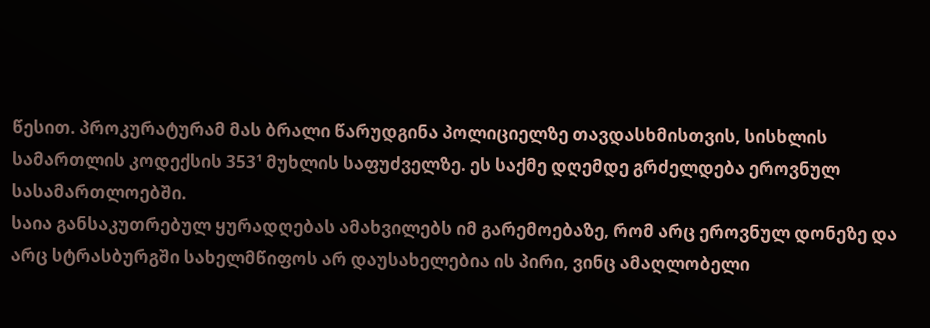წესით. პროკურატურამ მას ბრალი წარუდგინა პოლიციელზე თავდასხმისთვის, სისხლის სამართლის კოდექსის 353¹ მუხლის საფუძველზე. ეს საქმე დღემდე გრძელდება ეროვნულ სასამართლოებში.
საია განსაკუთრებულ ყურადღებას ამახვილებს იმ გარემოებაზე, რომ არც ეროვნულ დონეზე და არც სტრასბურგში სახელმწიფოს არ დაუსახელებია ის პირი, ვინც ამაღლობელი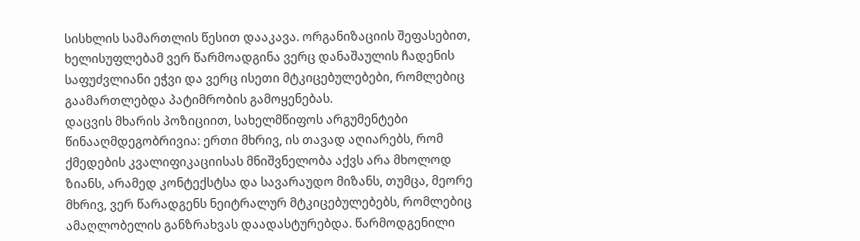სისხლის სამართლის წესით დააკავა. ორგანიზაციის შეფასებით, ხელისუფლებამ ვერ წარმოადგინა ვერც დანაშაულის ჩადენის საფუძვლიანი ეჭვი და ვერც ისეთი მტკიცებულებები, რომლებიც გაამართლებდა პატიმრობის გამოყენებას.
დაცვის მხარის პოზიციით, სახელმწიფოს არგუმენტები წინააღმდეგობრივია: ერთი მხრივ, ის თავად აღიარებს, რომ ქმედების კვალიფიკაციისას მნიშვნელობა აქვს არა მხოლოდ ზიანს, არამედ კონტექსტსა და სავარაუდო მიზანს, თუმცა, მეორე მხრივ, ვერ წარადგენს ნეიტრალურ მტკიცებულებებს, რომლებიც ამაღლობელის განზრახვას დაადასტურებდა. წარმოდგენილი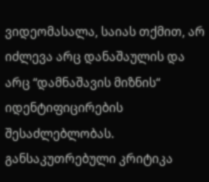ვიდეომასალა, საიას თქმით, არ იძლევა არც დანაშაულის და არც “დამნაშავის მიზნის“ იდენტიფიცირების შესაძლებლობას.
განსაკუთრებული კრიტიკა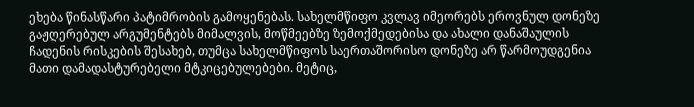ეხება წინასწარი პატიმრობის გამოყენებას. სახელმწიფო კვლავ იმეორებს ეროვნულ დონეზე გაჟღერებულ არგუმენტებს მიმალვის, მოწმეებზე ზემოქმედებისა და ახალი დანაშაულის ჩადენის რისკების შესახებ, თუმცა სახელმწიფოს საერთაშორისო დონეზე არ წარმოუდგენია მათი დამადასტურებელი მტკიცებულებები. მეტიც,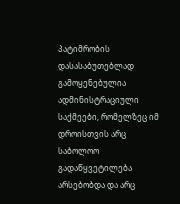პატიმრობის დასასაბუთებლად გამოყენებულია ადმინისტრაციული საქმეები, რომელზეც იმ დროისთვის არც საბოლოო გადაწყვეტილება არსებობდა და არც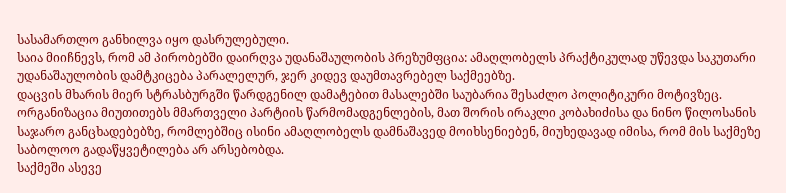სასამართლო განხილვა იყო დასრულებული.
საია მიიჩნევს, რომ ამ პირობებში დაირღვა უდანაშაულობის პრეზუმფცია: ამაღლობელს პრაქტიკულად უწევდა საკუთარი უდანაშაულობის დამტკიცება პარალელურ, ჯერ კიდევ დაუმთავრებელ საქმეებზე.
დაცვის მხარის მიერ სტრასბურგში წარდგენილ დამატებით მასალებში საუბარია შესაძლო პოლიტიკური მოტივზეც. ორგანიზაცია მიუთითებს მმართველი პარტიის წარმომადგენლების, მათ შორის ირაკლი კობახიძისა და ნინო წილოსანის საჯარო განცხადებებზე, რომლებშიც ისინი ამაღლობელს დამნაშავედ მოიხსენიებენ, მიუხედავად იმისა, რომ მის საქმეზე საბოლოო გადაწყვეტილება არ არსებობდა.
საქმეში ასევე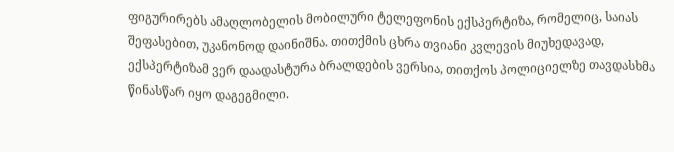ფიგურირებს ამაღლობელის მობილური ტელეფონის ექსპერტიზა, რომელიც, საიას შეფასებით, უკანონოდ დაინიშნა. თითქმის ცხრა თვიანი კვლევის მიუხედავად, ექსპერტიზამ ვერ დაადასტურა ბრალდების ვერსია, თითქოს პოლიციელზე თავდასხმა წინასწარ იყო დაგეგმილი.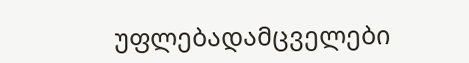უფლებადამცველები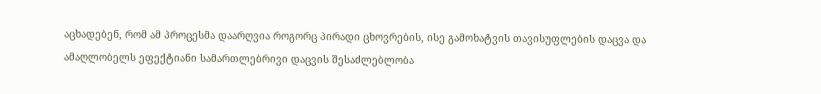აცხადებენ, რომ ამ პროცესმა დაარღვია როგორც პირადი ცხოვრების, ისე გამოხატვის თავისუფლების დაცვა და ამაღლობელს ეფექტიანი სამართლებრივი დაცვის შესაძლებლობა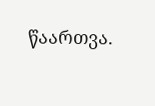წაართვა.